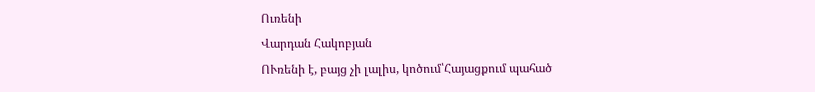Ուռենի
Վարդան Հակոբյան
ՈՒռենի է, բայց չի լալիս, կոծում՝Հայացքում պահած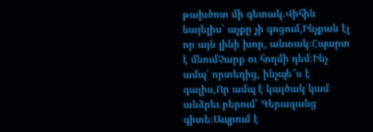թախծոտ մի գետակ.Վիհին նայելիս՝ աչքը չի գոցում,Ինչքան էլ որ այն լինի խոր, անտակ։Հպարտ է մնումՉարք ու հողմի դեմ։Ինչ ամպ՝ որտեղից, ինչպե՞ս է գալիս,Որ ամպ է կայծակ կամ անձրեւ բերում՝ Գերազանց գիտե։Ապրում է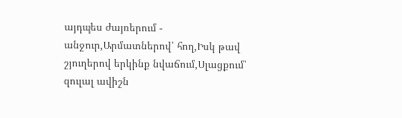այդպես ժայռերում - անջուր,Արմատներով՝ հող,Իսկ թավ շյուղերով երկինք նվաճում,Սլացքում՝ զուլալ ավիշն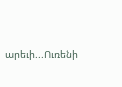արեւի...Ուռենի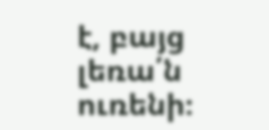է, բայց լեռա՛ն ուռենի։